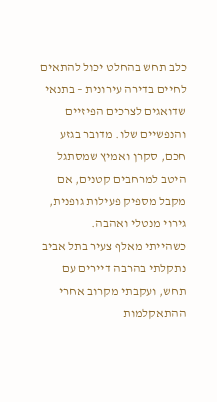כלב תחש בהחלט יכול להתאים לחיים בדירה עירונית – בתנאי שדואגים לצרכים הפיזיים והנפשיים שלו. מדובר בגזע חכם, סקרן ואמיץ שמסתגל היטב למרחבים קטנים, אם מקבל מספיק פעילות גופנית, גירוי מנטלי ואהבה.
כשהייתי מאלף צעיר בתל אביב נתקלתי בהרבה דיירים עם תחש, ועקבתי מקרוב אחרי ההתאקלמות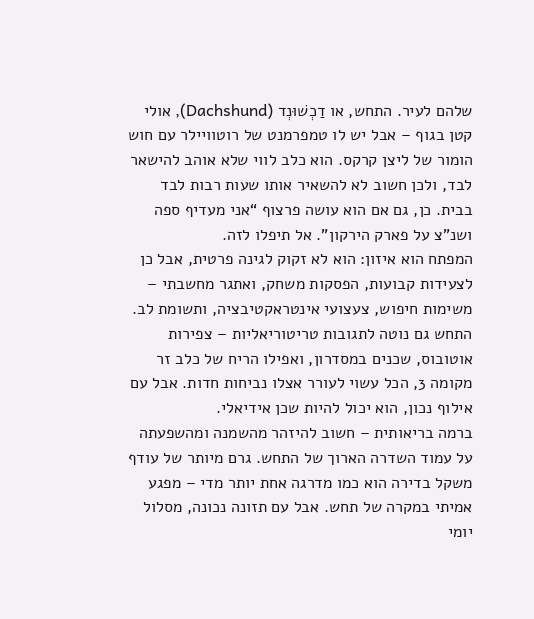שלהם לעיר. התחש, או דַכְשׁוּנְד (Dachshund), אולי קטן בגוף – אבל יש לו טמפרמנט של רוטוויילר עם חוש הומור של ליצן קרקס. הוא כלב לווי שלא אוהב להישאר לבד, ולכן חשוב לא להשאיר אותו שעות רבות לבד בבית. כן, גם אם הוא עושה פרצוף “אני מעדיף ספה ושנ"צ על פארק הירקון”. אל תיפלו לזה.
המפתח הוא איזון: הוא לא זקוק לגינה פרטית, אבל כן לצעידות קבועות, הפסקות משחק, ואתגר מחשבתי – משימות חיפוש, צעצועי אינטראקטיבציה, ותשומת לב. התחש גם נוטה לתגובות טריטוריאליות – צפירות אוטובוס, שכנים במסדרון, ואפילו הריח של כלב זר מקומה 3, הכל עשוי לעורר אצלו נביחות חדות. אבל עם אילוף נכון, הוא יכול להיות שכן אידיאלי.
ברמה בריאותית – חשוב להיזהר מהשמנה ומהשפעתה על עמוד השדרה הארוך של התחש. גרם מיותר של עודף משקל בדירה הוא כמו מדרגה אחת יותר מדי – מפגע אמיתי במקרה של תחש. אבל עם תזונה נכונה, מסלול יומי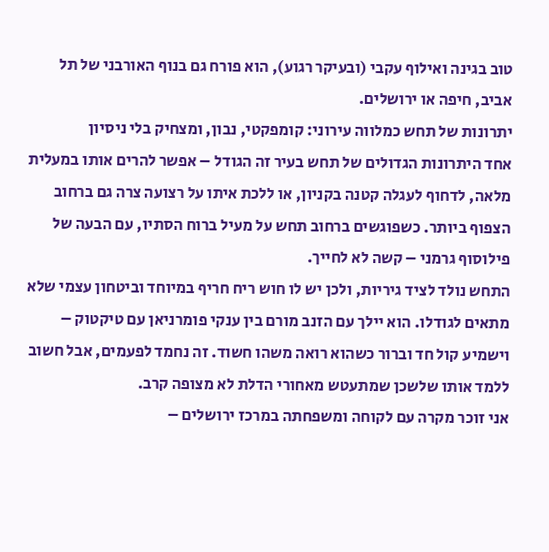טוב בגינה ואילוף עקבי (ובעיקר רגוע), הוא פורח גם בנוף האורבני של תל אביב, חיפה או ירושלים.
יתרונות של תחש כמלווה עירוני: קומפקטי, נבון, ומצחיק בלי ניסיון
אחד היתרונות הגדולים של תחש בעיר זה הגודל – אפשר להרים אותו במעלית מלאה, לדחוף לעגלה קטנה בקניון, או ללכת איתו על רצועה צרה גם ברחוב הצפוף ביותר. כשפוגשים ברחוב תחש על מעיל ברוח הסתיו, עם הבעה של פילוסוף גרמני – קשה לא לחייך.
התחש נולד לציד גיריות, ולכן יש לו חוש ריח חריף במיוחד וביטחון עצמי שלא מתאים לגודלו. הוא יילך עם הזנב מורם בין ענקי פומרניאן עם טיקטוק – וישמיע קול חד וברור כשהוא רואה משהו חשוד. זה נחמד לפעמים, אבל חשוב ללמד אותו שלשכן שמתעטש מאחורי הדלת לא מצופה קרב.
אני זוכר מקרה עם לקוחה ומשפחתה במרכז ירושלים –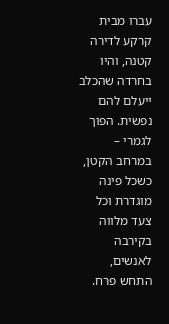עברו מבית קרקע לדירה קטנה, והיו בחרדה שהכלב ייעלם להם נפשית. הפוך לגמרי – במרחב הקטן, כשכל פינה מוגדרת וכל צעד מלווה בקירבה לאנשים, התחש פרח.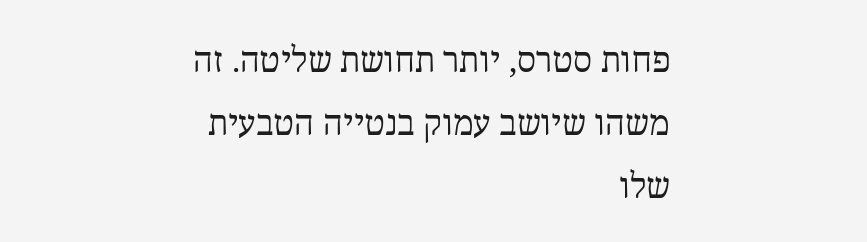פחות סטרס, יותר תחושת שליטה. זה משהו שיושב עמוק בנטייה הטבעית שלו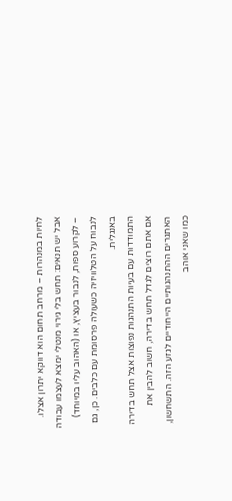לחיות במנהרות – מרחב תחום הוא דווקא יתרון אצלו.
אבל יש תנאים: תחש בלי גירוי מנטלי ימצא לעצמו עבודה – לקרוע ספות, לנבור בעציץ, או (האהוב עליו במיוחד) לנבוח על הטלוויזיה כשעולה פרסומת עם כלבים. כן, גם באנגלית.
התמודדות עם בעיות התנהגות נפוצות אצל תחש בדירה
אם אתם רוצים לגדל תחש בדירה, חשוב להבין את האתגרים ההתנהגותיים הייחודיים לגזע הזה. התשחשון, כמו שאני אוהב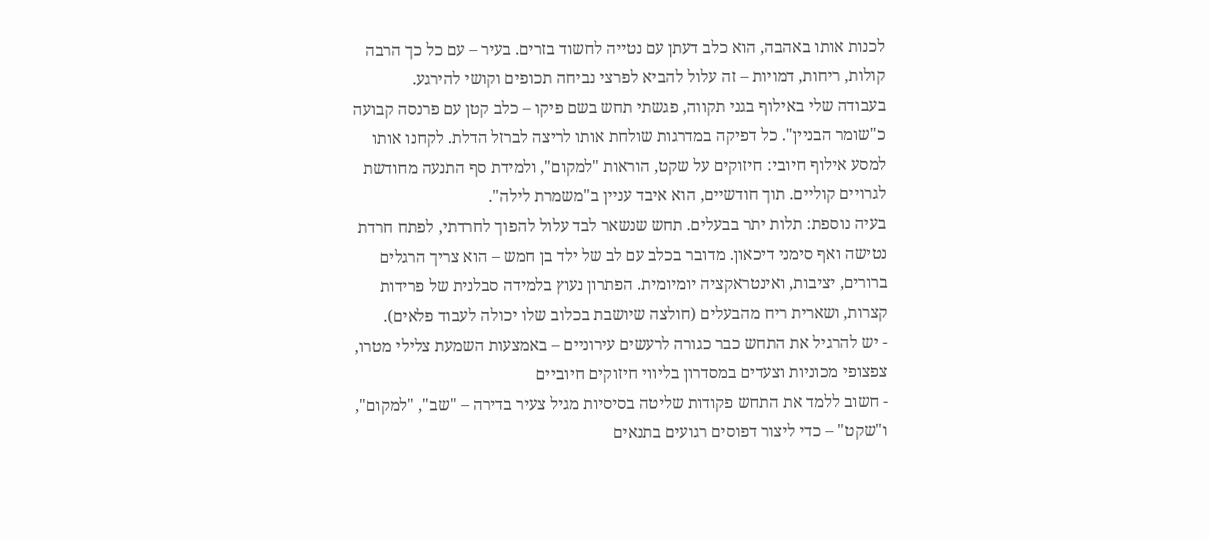לכנות אותו באהבה, הוא כלב דעתן עם נטייה לחשוד בזרים. בעיר – עם כל כך הרבה קולות, ריחות, דמויות – זה עלול להביא לפרצי נביחה תכופים וקושי להירגע.
בעבודה שלי באילוף בגני תקווה, פגשתי תחש בשם פיקו – כלב קטן עם פרנסה קבועה כ"שומר הבניין". כל דפיקה במדרגות שולחת אותו לריצה לברזל הדלת. לקחנו אותו למסע אילוף חיובי: חיזוקים על שקט, הוראות "למקום", ולמידת סף התנעה מחודשת לגרויים קוליים. תוך חודשיים, הוא איבד עניין ב"משמרת לילה".
בעיה נוספת: תלות יתר בבעלים. תחש שנשאר לבד עלול להפוך לחרדתי, לפתח חרדת נטישה ואף סימני דיכאון. מדובר בכלב עם לב של ילד בן חמש – הוא צריך הרגלים ברורים, יציבות, ואינטראקציה יומיומית. הפתרון נעוץ בלמידה סבלנית של פרידות קצרות, ושארית ריח מהבעלים (חולצה שיושבת בכלוב שלו יכולה לעבוד פלאים).
- יש להרגיל את התחש כבר כגורה לרעשים עירוניים – באמצעות השמעת צלילי מטרו, צפצופי מכוניות וצעדים במסדרון בליווי חיזוקים חיוביים
- חשוב ללמד את התחש פקודות שליטה בסיסיות מגיל צעיר בדירה – "שב", "למקום", ו"שקט" – כדי ליצור דפוסים רגועים בתנאים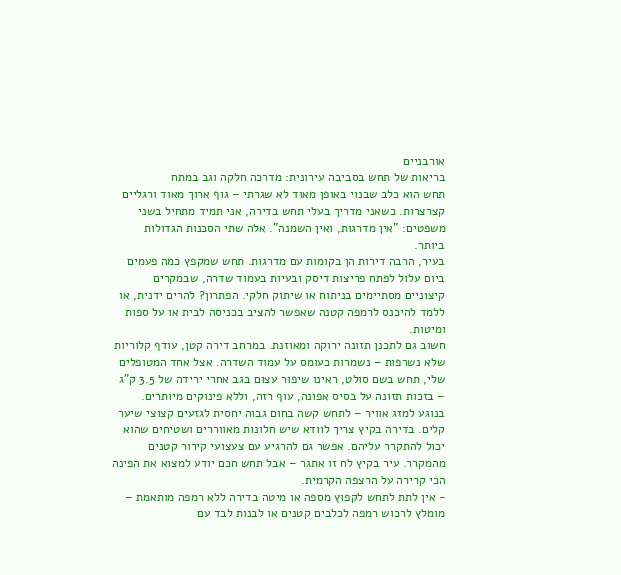אורבניים
בריאות של תחש בסביבה עירונית: מדרכה חלקה וגב במתח
תחש הוא כלב שבנוי באופן מאוד לא שגרתי – גוף ארוך מאוד ורגליים קצרצרות. כשאני מדריך בעלי תחש בדירה, אני תמיד מתחיל בשני משפטים: "אין מדרגות, ואין השמנה". אלה שתי הסכנות הגדולות ביותר.
בעיר, הרבה דירות הן בקומות עם מדרגות. תחש שמקפץ כמה פעמים ביום עלול לפתח פריצות דיסק ובעיות בעמוד שדרה, שבמקרים קיצוניים מסתיימים בניתוח או שיתוק חלקי. הפתרון? להרים ידנית, או ללמד להיכנס לרמפה קטנה שאפשר להציב בכניסה לבית או על ספות ומיטות.
חשוב גם לתכנן תזונה ירוקה ומאוזנת. במרחב דירה קטן, עודף קלוריות שלא נשרפות – נשמרות כעומס על עמוד השדרה. אצל אחד המטופלים שלי, תחש בשם סולט, ראינו שיפור עצום בגב אחרי ירידה של 3.5 ק"ג – בזכות תזונה על בסיס אפונה, עוף רזה, וללא פינוקים מיותרים.
בנוגע למזג אוויר – לתחש קשה בחום גבוה יחסית לגזעים קצוצי שיער קלים. בדירה בקיץ צריך לוודא שיש חלונות מאווררים ושטיחים שהוא יכול להתקרר עליהם. אפשר גם להרגיע עם צעצועי קירור קטנים מהמקרר. עיר בקיץ לח זו אתגר – אבל תחש חכם יודע למצוא את הפינה הכי קרירה על הרצפה הקרמית.
- אין לתת לתחש לקפוץ מספה או מיטה בדירה ללא רמפה מותאמת – מומלץ לרכוש רמפה לכלבים קטנים או לבנות לבד עם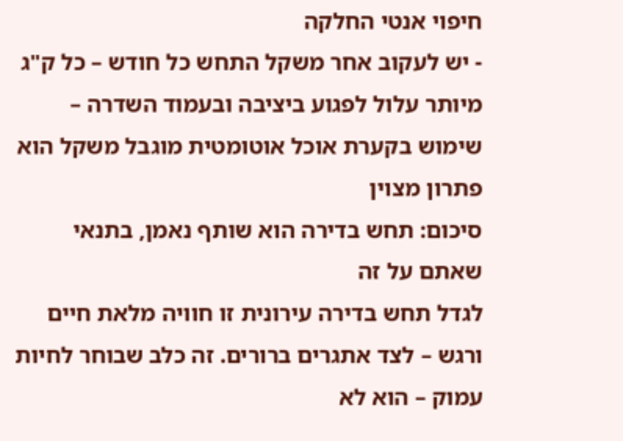חיפוי אנטי החלקה
- יש לעקוב אחר משקל התחש כל חודש – כל ק"ג מיותר עלול לפגוע ביציבה ובעמוד השדרה – שימוש בקערת אוכל אוטומטית מוגבל משקל הוא פתרון מצוין
סיכום: תחש בדירה הוא שותף נאמן, בתנאי שאתם על זה
לגדל תחש בדירה עירונית זו חוויה מלאת חיים ורגש – לצד אתגרים ברורים. זה כלב שבוחר לחיות עמוק – הוא לא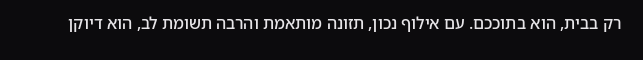רק בבית, הוא בתוככם. עם אילוף נכון, תזונה מותאמת והרבה תשומת לב, הוא דיוקן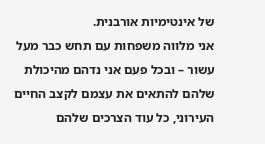של אינטימיות אורבנית.
אני מלווה משפחות עם תחש כבר מעל עשור – ובכל פעם אני נדהם מהיכולת שלהם להתאים את עצמם לקצב החיים העירוני, כל עוד הצרכים שלהם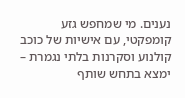נענים. מי שמחפש גזע קומפקטי, עם אישיות של כוכב קולנוע וסקרנות בלתי נגמרת – ימצא בתחש שותף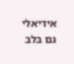אידיאלי גם בלב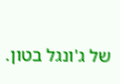של ג'ונגל בטון.